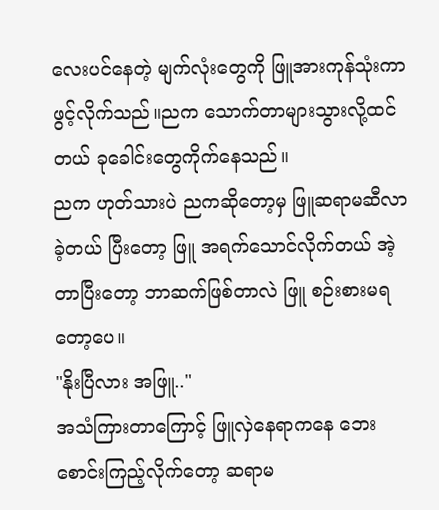လေးပင်နေတဲ့ မျက်လုံးတွေကို ဖြူအားကုန်သုံးကာဖွင့်လိုက်သည်။ညက သောက်တာများသွားလို့ထင်တယ် ခုခေါင်းတွေကိုက်နေသည်။
ညက ဟုတ်သားပဲ ညကဆိုတော့မှ ဖြူဆရာမဆီလာခဲ့တယ် ပြီးတော့ ဖြူ အရက်သောင်လိုက်တယ် အဲ့တာပြီးတော့ ဘာဆက်ဖြစ်တာလဲ ဖြူ စဉ်းစားမရတော့ပေ။
"နိုးပြီလား အဖြူ.."
အသံကြားတာကြောင့် ဖြူလှဲနေရာကနေ ဘေးစောင်းကြည့်လိုက်တော့ ဆရာမ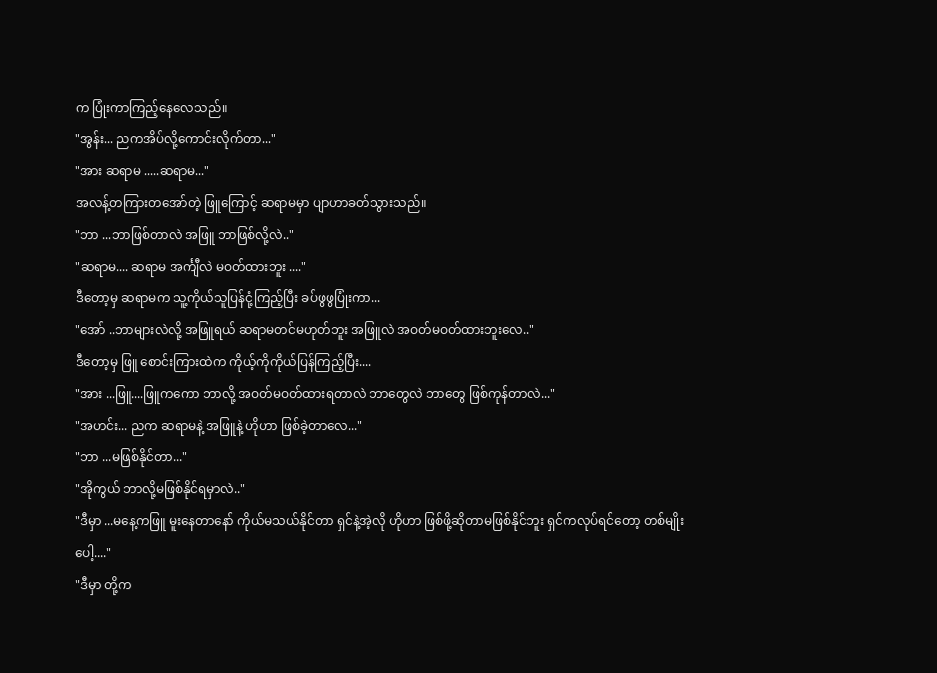က ပြုံးကာကြည့်နေလေသည်။
"အွန်း... ညကအိပ်လို့ကောင်းလိုက်တာ..."
"အား ဆရာမ .....ဆရာမ..."
အလန့်တကြားတအော်တဲ့ ဖြူကြောင့် ဆရာမမှာ ပျာဟာခတ်သွားသည်။
"ဘာ ...ဘာဖြစ်တာလဲ အဖြူ ဘာဖြစ်လို့လဲ.."
"ဆရာမ.... ဆရာမ အင်္ကျီလဲ မဝတ်ထားဘူး ...."
ဒီတော့မှ ဆရာမက သူ့ကိုယ်သူပြန်ငုံ့ကြည့်ပြီး ခပ်ဖွဖွပြုံးကာ...
"အော် ..ဘာများလဲလို့ အဖြူရယ် ဆရာမတင်မဟုတ်ဘူး အဖြူလဲ အဝတ်မဝတ်ထားဘူးလေ.."
ဒီတော့မှ ဖြူ စောင်းကြားထဲက ကိုယ့်ကိုကိုယ်ပြန်ကြည့်ပြီး....
"အား ...ဖြူ....ဖြူကကော ဘာလို့ အဝတ်မဝတ်ထားရတာလဲ ဘာတွေလဲ ဘာတွေ ဖြစ်ကုန်တာလဲ..."
"အဟင်း... ညက ဆရာမနဲ့ အဖြူနဲ့ ဟိုဟာ ဖြစ်ခဲ့တာလေ..."
"ဘာ ...မဖြစ်နိုင်တာ..."
"အိုကွယ် ဘာလို့မဖြစ်နိုင်ရမှာလဲ.."
"ဒီမှာ ...မနေ့ကဖြူ မူးနေတာနော် ကိုယ်မသယ်နိုင်တာ ရှင်နဲ့အဲ့လို ဟိုဟာ ဖြစ်ဖို့ဆိုတာမဖြစ်နိုင်ဘူး ရှင်ကလုပ်ရင်တော့ တစ်မျိုးပေါ့...."
"ဒီမှာ တို့က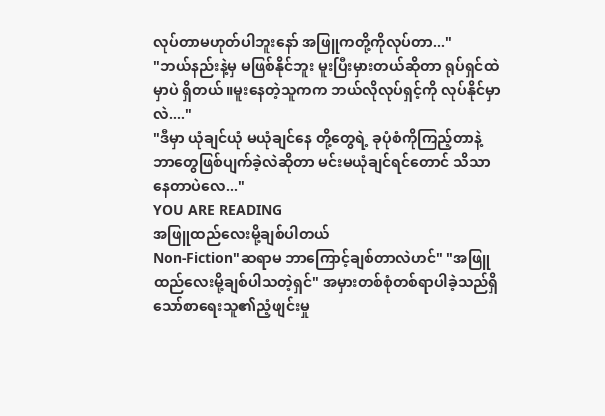လုပ်တာမဟုတ်ပါဘူးနော် အဖြူကတို့ကိုလုပ်တာ..."
"ဘယ်နည်းနဲ့မှ မဖြစ်နိုင်ဘူး မူးပြီးမှားတယ်ဆိုတာ ရုပ်ရှင်ထဲမှာပဲ ရှိတယ်။မူးနေတဲ့သူကက ဘယ်လိုလုပ်ရှင့်ကို လုပ်နိုင်မှာလဲ...."
"ဒီမှာ ယုံချင်ယုံ မယုံချင်နေ တို့တွေရဲ့ ခုပုံစံကိုကြည့်တာနဲ့ ဘာတွေဖြစ်ပျက်ခဲ့လဲဆိုတာ မင်းမယုံချင်ရင်တောင် သိသာနေတာပဲလေ..."
YOU ARE READING
အဖြူထည်လေးမို့ချစ်ပါတယ်
Non-Fiction"ဆရာမ ဘာကြောင့်ချစ်တာလဲဟင်" "အဖြူထည်လေးမို့ချစ်ပါသတဲ့ရှင်" အမှားတစ်စုံတစ်ရာပါခဲ့သည်ရှိသော်စာရေးသူ၏ညံ့ဖျင်းမှု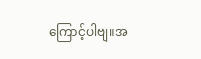ကြောင့်ပါဗျ။အ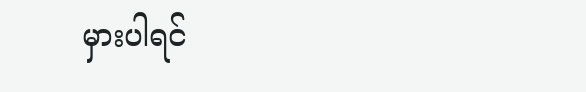မှားပါရင်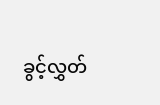ခွင့်လွှတ်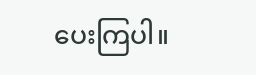ပေးကြပါ။